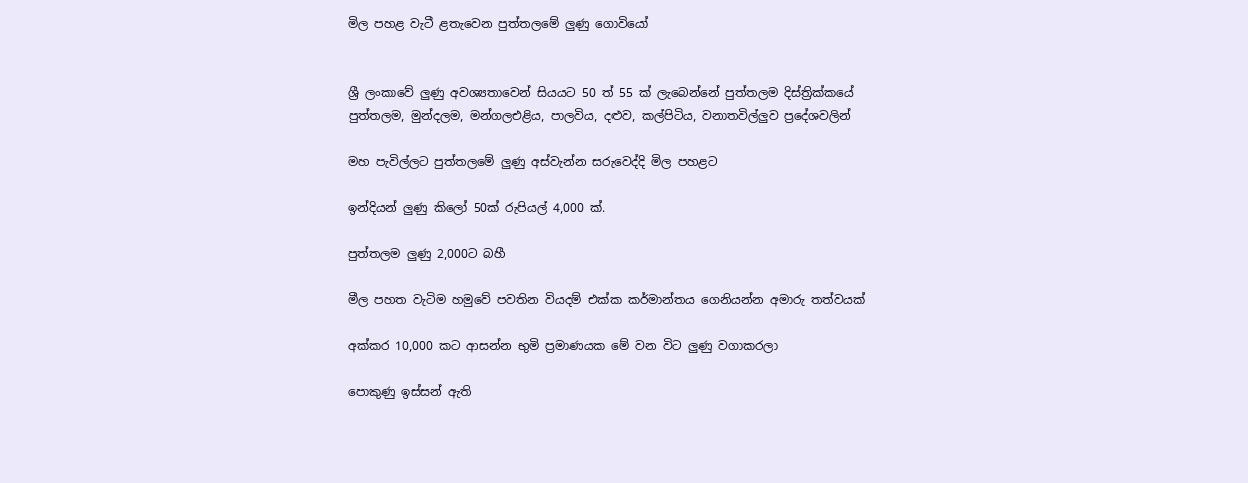මිල පහළ වැටී ළතැවෙන පුත්තලමේ ලු‍ණු ගොවියෝ


ශ්‍රී ලංකාවේ ලු‍ණු අවශ්‍යතාවෙන් සියයට 50 ත් 55 ක් ලැබෙන්නේ පුත්තලම දිස්ත්‍රික්කයේ පුත්තලම, මුන්දලම, මන්ගලඑළිය, පාලවිය, දළුව, කල්පිටිය, වනාතවිල්ලු‍ව ප්‍රදේශවලින්

මහ පැවිල්ලට පුත්තලමේ ලු‍ණු අස්වැන්න සරුවෙද්දි මිල පහළට

ඉන්දියන් ලු‍ණු කිලෝ 50ක් රුපියල් 4,000 ක්.

පුත්තලම ලු‍ණු 2,000ට බහී

මීල පහත වැටිම හමුවේ පවතින වියදම් එක්ක කර්මාන්තය ගෙනියන්න අමාරු තත්වයක්

අක්කර 10,000 කට ආසන්න භුමි ප්‍රමාණයක මේ වන විට ලු‍ණු වගාකරලා

පොකුණු ඉස්සන් ඇති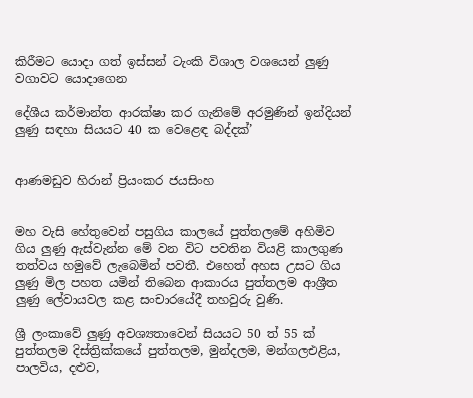කිරීමට යොදා ගත් ඉස්සන් ටැංකි විශාල වශයෙන් ලු‍ණු වගාවට යොදාගෙන

දේශීය කර්මාන්ත ආරක්ෂා කර ගැනිමේ අරමුණින් ඉන්දියන් ලු‍ණු සඳහා සියයට 40 ක වෙළෙඳ බද්දක්’


ආණමඩුව හිරාන් ප්‍රියංකර ජයසිංහ


මහ වැසි හේතුවෙන් පසුගිය කාලයේ පුත්තලමේ අහිමිව ගිය ලු‍ණු ඇස්වැන්න මේ වන විට පවතින වියළි කාලගුණ තත්වය හමුවේ ලැබෙමින් පවතී. එහෙත් අහස උසට ගිය ලු‍ණු මිල පහත යමින් තිබෙන ආකාරය පුත්තලම ආශ්‍රීත ලු‍ණු ලේවායවල කළ සංචාරයේදී තහවුරු වුණි.

ශ්‍රී ලංකාවේ ලු‍ණු අවශ්‍යතාවෙන් සියයට 50 ත් 55 ක් පුත්තලම දිස්ත්‍රික්කයේ පුත්තලම, මුන්දලම, මන්ගලඑළිය, පාලවිය, දළුව,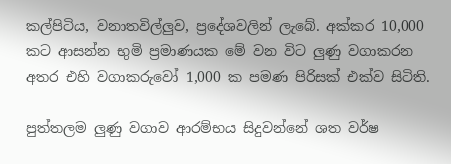කල්පිටිය, වනාතවිල්ලු‍ව, ප්‍රදේශවලින් ලැබේ. අක්කර 10,000 කට ආසන්න භුමි ප්‍රමාණයක මේ වන විට ලු‍ණු වගාකරන අතර එහි වගාකරුවෝ 1,000 ක පමණ පිරිසක් එක්ව සිටිති.

පුත්තලම ලු‍ණු වගාව ආරම්භය සිදුවන්නේ ශත වර්ෂ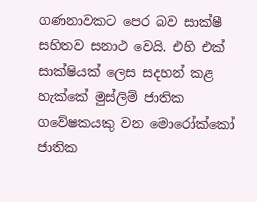ගණනාවකට පෙර බව සාක්ෂී සහිතව සනාථ වෙයි. එහි එක් සාක්ෂියක් ලෙස සදහන් කළ හැක්කේ මුස්ලිම් ජාතික ගවේෂකයකු වන මොරෝක්කෝ ජාතික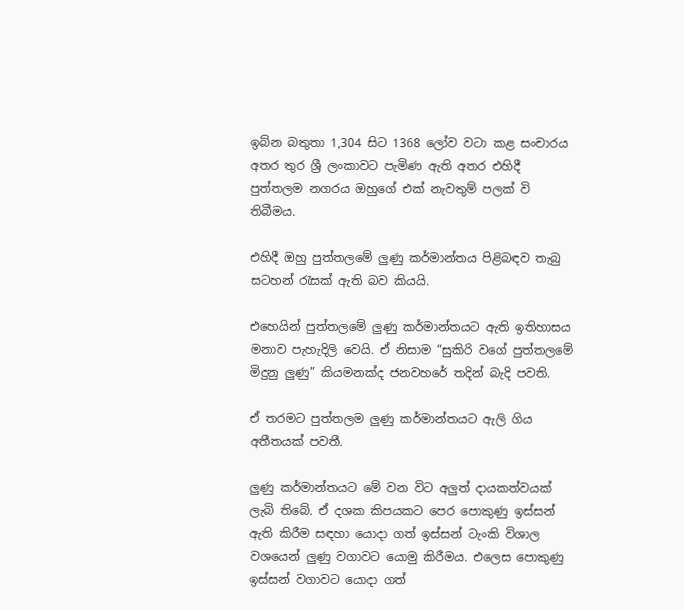ඉබ්න බතුතා 1,304 සිට 1368 ලෝව වටා කළ සංචාරය අතර තුර ශ්‍රී ලංකාවට පැමිණ ඇති අතර එහිදී පුත්තලම නගරය ඔහුගේ එක් නැවතුම් පලක් වි තිබීමය.

එහිදී ඔහු පුත්තලමේ ලු‍ණු කර්මාන්තය පිළිබඳව තැබු සටහන් රැසක් ඇති බව කියයි.

එහෙයින් පුත්තලමේ ලු‍ණු කර්මාන්තයට ඇති ඉතිහාසය මනාව පැහැදිලි වෙයි. ඒ නිසාම “සුකිරි වගේ පුත්තලමේ මිදුනු ලු‍ණු” කියමනක්ද ජනවහරේ තදින් බැදි පවති.

ඒ තරමට පුත්තලම ලු‍ණු කර්මාන්තයට ඇලි ගිය අතීතයක් පවතී.

ලු‍ණු කර්මාන්තයට මේ වන විට අලු‍ත් දායකත්වයක් ලැබි තිබේ. ඒ දශක කිපයකට පෙර පොකුණු ඉස්සන් ඇති කිරීම සඳහා යොදා ගත් ඉස්සන් ටැංකි විශාල වශයෙන් ලු‍ණු වගාවට යොමු කිරීමය. එලෙස පොකුණු ඉස්සන් වගාවට යොදා ගත්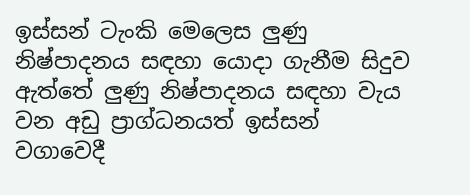ඉස්සන් ටැංකි මෙලෙස ලු‍ණු නිෂ්පාදනය සඳහා යොදා ගැනීම සිදුව ඇත්තේ ලු‍ණු නිෂ්පාදනය සඳහා වැය වන අඩු ප්‍රාග්ධනයත් ඉස්සන් වගාවෙදී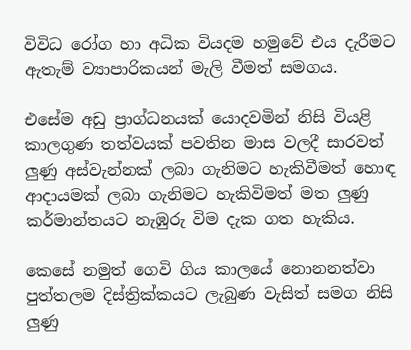විවිධ රෝග හා අධික වියදම හමුවේ එය දැරීමට ඇතැම් ව්‍යාපාරිකයන් මැලි වීමත් සමගය.

එසේම අඩු ප්‍රාග්ධනයක් යොදවමින් නිසි වියළි කාලගුණ තත්වයක් පවතින මාස වලදී සාරවත් ලු‍ණු අස්වැන්නක් ලබා ගැනිමට හැකිවීමත් හොඳ ආදායමක් ලබා ගැනිමට හැකිවිමත් මත ලු‍ණු කර්මාන්තයට නැඹුරු විම දැක ගත හැකිය.

කෙසේ නමුත් ගෙවි ගිය කාලයේ නොනනත්වා පුත්තලම දිස්ත්‍රික්කයට ලැබුණ වැසිත් සමග නිසි ලු‍ණු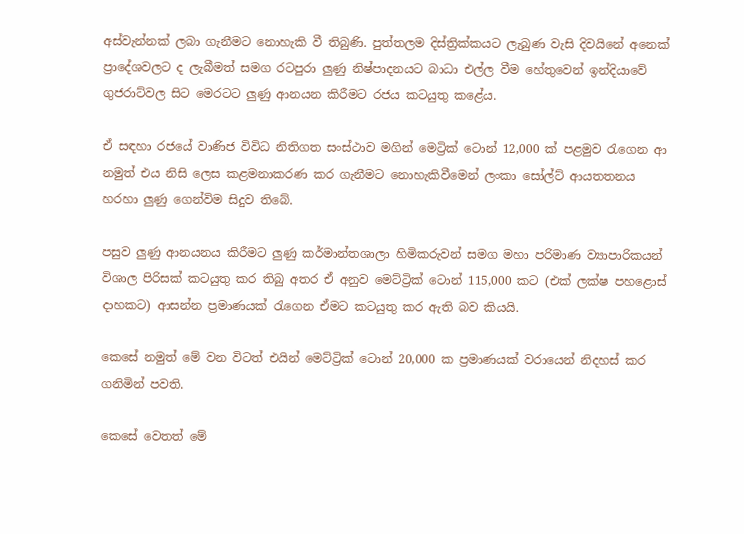අස්වැන්නක් ලබා ගැනීමට නොහැකි වී තිබුණි. පුත්තලම දිස්ත්‍රික්කයට ලැබුණ වැසි දිවයිනේ අනෙක් ප්‍රාදේශවලට ද ලැබීමත් සමග රටපුරා ලු‍ණු නිෂ්පාදනයට බාධා එල්ල වීම හේතුවෙන් ඉන්දියාවේ ගුජරාට්වල සිට මෙරටට ලු‍ණු ආනයන කිරීමට රජය කටයුතු කළේය.

ඒ සඳහා රජයේ වාණිජ විවිධ නිතිගත සංස්ථාව මගින් මෙට්‍රික් ටොන් 12,000 ක් පළමුව රැගෙන ආ නමුත් එය නිසි ලෙස කළමනාකරණ කර ගැනීමට නොහැකිවීමෙන් ලංකා සෝල්ට් ආයතතනය හරහා ලු‍ණු ගෙන්විම සිදුව තිබේ.

පසුව ලු‍ණු ආනයනය කිරීමට ලු‍ණු කර්මාන්තශාලා හිමිකරුවන් සමග මහා පරිමාණ ව්‍යාපාරිකයන් විශාල පිරිසක් කටයුතු කර තිබු අතර ඒ අනුව මෙට්ට්‍රික් ටොන් 115,000 කට (එක් ලක්ෂ පහළොස් දාහකට) ආසන්න ප්‍රමාණයක් රැගෙන ඒමට කටයුතු කර ඇති බව කියයි.

කෙසේ නමුත් මේ වන විටත් එයින් මෙට්ට්‍රික් ටොන් 20,000 ක ප්‍රමාණයක් වරායෙන් නිදහස් කර ගනිමින් පවති.

කෙසේ වෙතත් මේ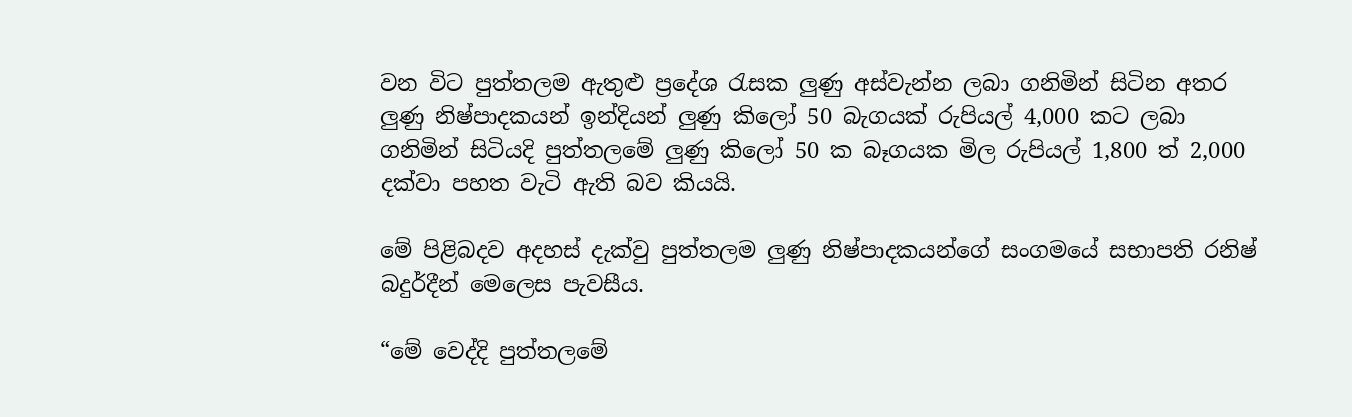වන විට පුත්තලම ඇතුළු ප්‍රදේශ රැසක ලු‍ණු අස්වැන්න ලබා ගනිමින් සිටින අතර ලු‍ණු නිෂ්පාදකයන් ඉන්දියන් ලු‍ණු කිලෝ 50 බැගයක් රුපියල් 4,000 කට ලබා ගනිමින් සිටියදි පුත්තලමේ ලු‍ණු කිලෝ 50 ක බෑගයක මිල රුපියල් 1,800 ත් 2,000 දක්වා පහත වැටි ඇති බව කියයි.

මේ පිළිබදව අදහස් දැක්වු පුත්තලම ලු‍ණු නිෂ්පාදකයන්ගේ සංගමයේ සභාපති රනිෂ් බදුර්දීන් මෙලෙස පැවසීය.

“මේ වෙද්දි පුත්තලමේ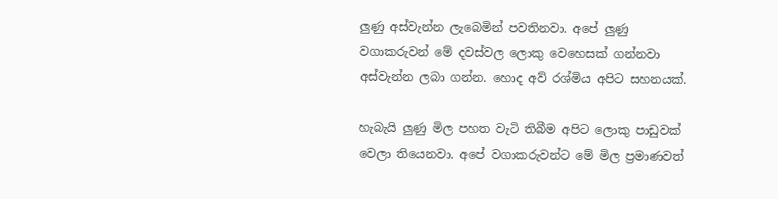ලු‍ණු අස්වැන්න ලැබෙමින් පවතිනවා. අපේ ලු‍ණු වගාකරුවන් මේ දවස්වල ලොකු වෙහෙසක් ගන්නවා අස්වැන්න ලබා ගන්න. හොද අව් රශ්මිය අපිට සහනයක්.

හැබැයි ලු‍ණු මිල පහත වැටි තිබීම අපිට ලොකු පාඩුවක් වෙලා තියෙනවා. අපේ වගාකරුවන්ට මේ මිල ප්‍රමාණවත්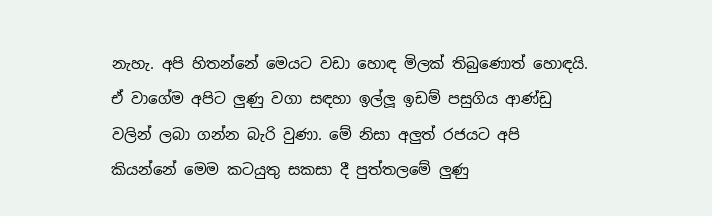නැහැ. අපි හිතන්නේ මෙයට වඩා හොඳ මිලක් තිබුණොත් හොඳයි. ඒ වාගේම අපිට ලු‍ණු වගා සඳහා ඉල්ලූ ඉඩම් පසුගිය ආණ්ඩු වලින් ලබා ගන්න බැරි වුණා. මේ නිසා අලු‍ත් රජයට අපි කියන්නේ මෙම කටයුතු සකසා දී පුත්තලමේ ලු‍ණු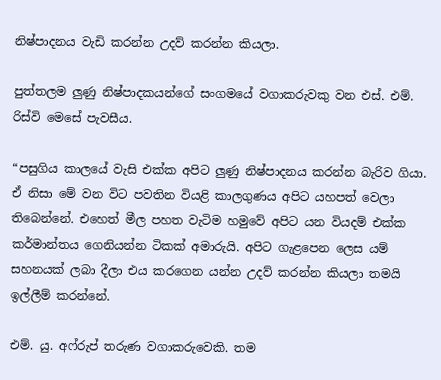නිෂ්පාදනය වැඩි කරන්න උදව් කරන්න කියලා.

පුත්තලම ලු‍ණු නිෂ්පාදකයන්ගේ සංගමයේ වගාකරුවකු වන එස්. එම්. රිස්වි මෙසේ පැවසීය.

“පසුගිය කාලයේ වැසි එක්ක අපිට ලු‍ණු නිෂ්පාදනය කරන්න බැරිව ගියා. ඒ නිසා මේ වන විට පවතින වියළි කාලගුණය අපිට යහපත් වෙලා තිබෙන්නේ. එහෙත් මීල පහත වැටිම හමුවේ අපිට යන වියදම් එක්ක කර්මාන්තය ගෙනියන්න ටිකක් අමාරුයි. අපිට ගැළපෙන ලෙස යම් සහනයක් ලබා දීලා එය කරගෙන යන්න උදව් කරන්න කියලා තමයි ඉල්ලීම් කරන්නේ.

එම්. යු. අෆ්රුප් තරුණ වගාකරුවෙකි. තම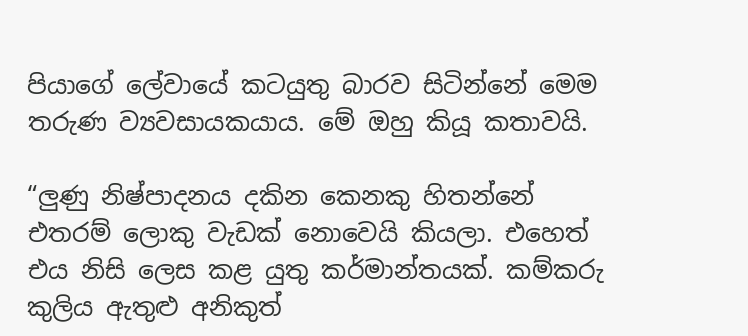පියාගේ ලේවායේ කටයුතු බාරව සිටින්නේ මෙම තරුණ ව්‍යවසායකයාය. මේ ඔහු කියූ කතාවයි.

“ලු‍ණු නිෂ්පාදනය දකින කෙනකු හිතන්නේ එතරම් ලොකු වැඩක් නොවෙයි කියලා. එහෙත් එය නිසි ලෙස කළ යුතු කර්මාන්තයක්. කම්කරු කුලිය ඇතුළු අනිකුත්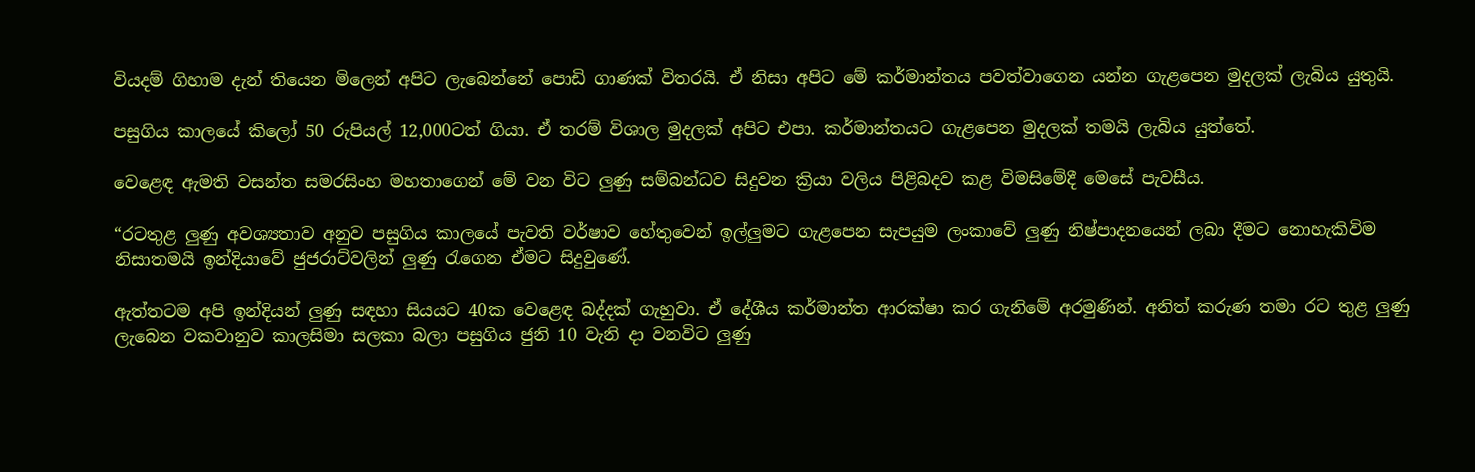වියදම් ගිහාම දැන් තියෙන මිලෙන් අපිට ලැබෙන්නේ පොඩි ගාණක් විතරයි. ඒ නිසා අපිට මේ කර්මාන්තය පවත්වාගෙන යන්න ගැළපෙන මුදලක් ලැබිය යුතුයි.

පසුගිය කාලයේ කිලෝ 50 රුපියල් 12,000ටත් ගියා. ඒ තරම් විශාල මුදලක් අපිට එපා. කර්මාන්තයට ගැළපෙන මුදලක් තමයි ලැබිය යුත්තේ.

වෙළෙඳ ඇමති වසන්ත සමරසිංහ මහතාගෙන් මේ වන විට ලු‍ණු සම්බන්ධව සිදුවන ක්‍රියා වලිය පිළිබදව කළ විමසිමේදී මෙසේ පැවසීය.

“රටතුළ ලු‍ණු අවශ්‍යතාව අනුව පසුගිය කාලයේ පැවති වර්ෂාව හේතුවෙන් ඉල්ලු‍මට ගැළපෙන සැපයුම ලංකාවේ ලු‍ණු නිෂ්පාදනයෙන් ලබා දීමට නොහැකිවිම නිසාතමයි ඉන්දියාවේ ජුජරාට්වලින් ලු‍ණු රැගෙන ඒමට සිදුවුණේ.

ඇත්තටම අපි ඉන්දියන් ලු‍ණු සඳහා සියයට 40ක වෙළෙඳ බද්දක් ගැහුවා. ඒ දේශීය කර්මාන්ත ආරක්ෂා කර ගැනිමේ අරමුණින්. අනිත් කරුණ තමා රට තුළ ලු‍ණු ලැබෙන වකවානුව කාලසිමා සලකා බලා පසුගිය ජුනි 10 වැනි දා වනවිට ලු‍ණු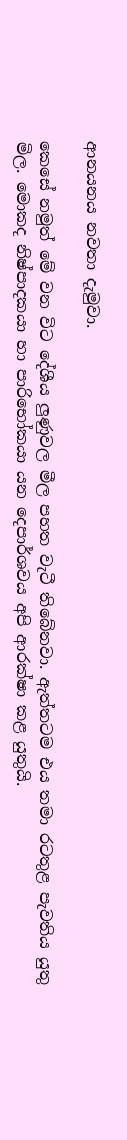ආනයනය නවතා දැමුවා.

කෙසේ නමුත් මේ වන විට දේශීය ලු‍ණුවල මීල පහත වැටී තිබේනවා. ඇත්තටම එය තමා රටතුළ පැවතිය යුතු මිල. මොකද නිෂ්පාදකයා හා පාරිභෝකයා යන දෙපාර්ශවය අපි ආරක්ෂා කළ යුතුයි.